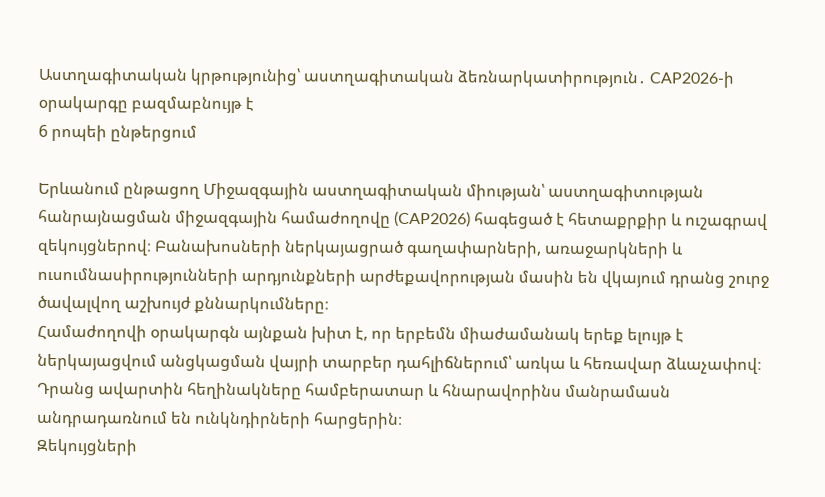Աստղագիտական կրթությունից՝ աստղագիտական ձեռնարկատիրություն․ CAP2026-ի օրակարգը բազմաբնույթ է
6 րոպեի ընթերցում

Երևանում ընթացող Միջազգային աստղագիտական միության՝ աստղագիտության հանրայնացման միջազգային համաժողովը (CAP2026) հագեցած է հետաքրքիր և ուշագրավ զեկույցներով։ Բանախոսների ներկայացրած գաղափարների, առաջարկների և ուսումնասիրությունների արդյունքների արժեքավորության մասին են վկայում դրանց շուրջ ծավալվող աշխույժ քննարկումները։
Համաժողովի օրակարգն այնքան խիտ է, որ երբեմն միաժամանակ երեք ելույթ է ներկայացվում անցկացման վայրի տարբեր դահլիճներում՝ առկա և հեռավար ձևաչափով։ Դրանց ավարտին հեղինակները համբերատար և հնարավորինս մանրամասն անդրադառնում են ունկնդիրների հարցերին։
Զեկույցների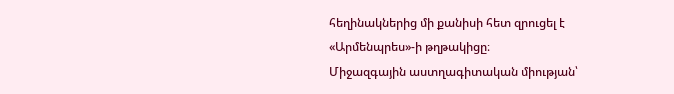հեղինակներից մի քանիսի հետ զրուցել է «Արմենպրես»-ի թղթակիցը։
Միջազգային աստղագիտական միության՝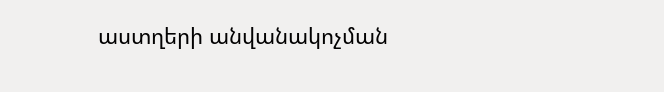աստղերի անվանակոչման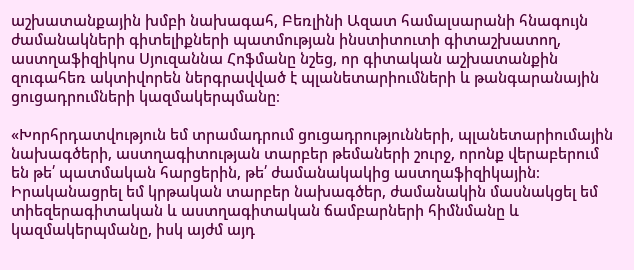աշխատանքային խմբի նախագահ, Բեռլինի Ազատ համալսարանի հնագույն ժամանակների գիտելիքների պատմության ինստիտուտի գիտաշխատող, աստղաֆիզիկոս Սյուզաննա Հոֆմանը նշեց, որ գիտական աշխատանքին զուգահեռ ակտիվորեն ներգրավված է պլանետարիումների և թանգարանային ցուցադրումների կազմակերպմանը։

«Խորհրդատվություն եմ տրամադրում ցուցադրությունների, պլանետարիումային նախագծերի, աստղագիտության տարբեր թեմաների շուրջ, որոնք վերաբերում են թե՛ պատմական հարցերին, թե՛ ժամանակակից աստղաֆիզիկային։ Իրականացրել եմ կրթական տարբեր նախագծեր, ժամանակին մասնակցել եմ տիեզերագիտական և աստղագիտական ճամբարների հիմնմանը և կազմակերպմանը, իսկ այժմ այդ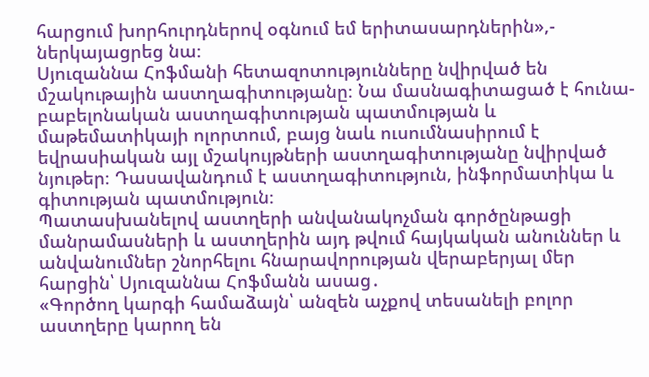հարցում խորհուրդներով օգնում եմ երիտասարդներին»,- ներկայացրեց նա։
Սյուզաննա Հոֆմանի հետազոտությունները նվիրված են մշակութային աստղագիտությանը։ Նա մասնագիտացած է հունա-բաբելոնական աստղագիտության պատմության և մաթեմատիկայի ոլորտում, բայց նաև ուսումնասիրում է եվրասիական այլ մշակույթների աստղագիտությանը նվիրված նյութեր։ Դասավանդում է աստղագիտություն, ինֆորմատիկա և գիտության պատմություն։
Պատասխանելով աստղերի անվանակոչման գործընթացի մանրամասների և աստղերին այդ թվում հայկական անուններ և անվանումներ շնորհելու հնարավորության վերաբերյալ մեր հարցին՝ Սյուզաննա Հոֆմանն ասաց․
«Գործող կարգի համաձայն՝ անզեն աչքով տեսանելի բոլոր աստղերը կարող են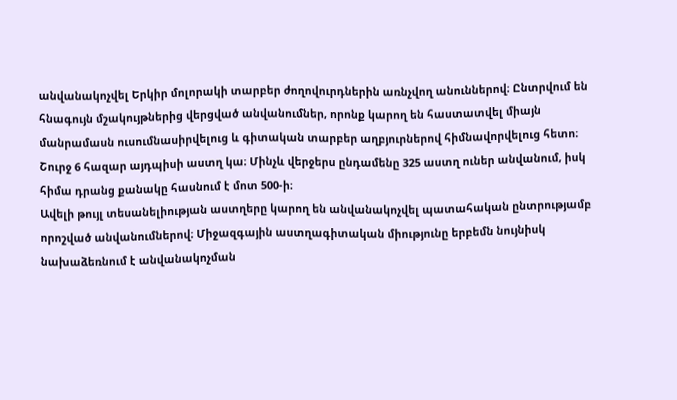անվանակոչվել Երկիր մոլորակի տարբեր ժողովուրդներին առնչվող անուններով։ Ընտրվում են հնագույն մշակույթներից վերցված անվանումներ, որոնք կարող են հաստատվել միայն մանրամասն ուսումնասիրվելուց և գիտական տարբեր աղբյուրներով հիմնավորվելուց հետո։ Շուրջ 6 հազար այդպիսի աստղ կա։ Մինչև վերջերս ընդամենը 325 աստղ ուներ անվանում, իսկ հիմա դրանց քանակը հասնում է մոտ 500-ի։
Ավելի թույլ տեսանելիության աստղերը կարող են անվանակոչվել պատահական ընտրությամբ որոշված անվանումներով։ Միջազգային աստղագիտական միությունը երբեմն նույնիսկ նախաձեռնում է անվանակոչման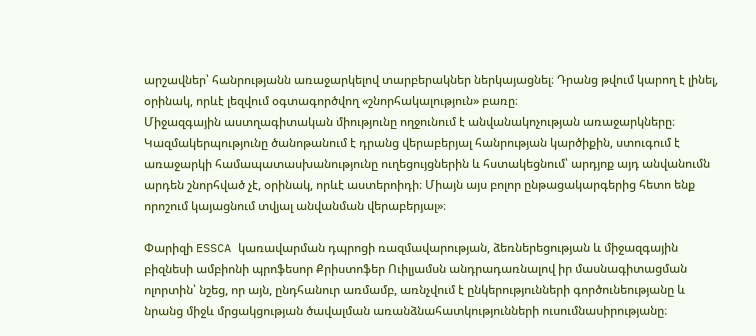արշավներ՝ հանրությանն առաջարկելով տարբերակներ ներկայացնել։ Դրանց թվում կարող է լինել, օրինակ, որևէ լեզվում օգտագործվող «շնորհակալություն» բառը։
Միջազգային աստղագիտական միությունը ողջունում է անվանակոչության առաջարկները։ Կազմակերպությունը ծանոթանում է դրանց վերաբերյալ հանրության կարծիքին, ստուգում է առաջարկի համապատասխանությունը ուղեցույցներին և հստակեցնում՝ արդյոք այդ անվանումն արդեն շնորհված չէ, օրինակ, որևէ աստերոիդի։ Միայն այս բոլոր ընթացակարգերից հետո ենք որոշում կայացնում տվյալ անվանման վերաբերյալ»։

Փարիզի ESSCA կառավարման դպրոցի ռազմավարության, ձեռներեցության և միջազգային բիզնեսի ամբիոնի պրոֆեսոր Քրիստոֆեր Ուիլյամսն անդրադառնալով իր մասնագիտացման ոլորտին՝ նշեց, որ այն, ընդհանուր առմամբ, առնչվում է ընկերությունների գործունեությանը և նրանց միջև մրցակցության ծավալման առանձնահատկությունների ուսումնասիրությանը։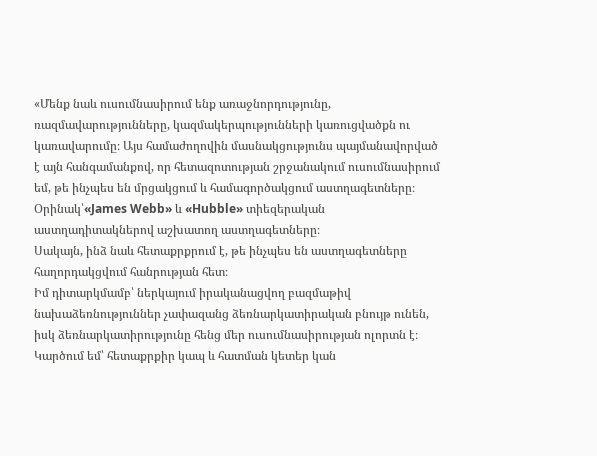«Մենք նաև ուսումնասիրում ենք առաջնորդությունը, ռազմավարությունները, կազմակերպությունների կառուցվածքն ու կառավարումը։ Այս համաժողովին մասնակցությունս պայմանավորված է այն հանգամանքով, որ հետազոտության շրջանակում ուսումնասիրում եմ, թե ինչպես են մրցակցում և համագործակցում աստղագետները։ Օրինակ՝«James Webb» և «Hubble» տիեզերական աստղադիտակներով աշխատող աստղագետները։
Սակայն, ինձ նաև հետաքրքրում է, թե ինչպես են աստղագետները հաղորդակցվում հանրության հետ։
Իմ դիտարկմամբ՝ ներկայում իրականացվող բազմաթիվ նախաձեռնություններ չափազանց ձեռնարկատիրական բնույթ ունեն, իսկ ձեռնարկատիրությունը հենց մեր ուսումնասիրության ոլորտն է։ Կարծում եմ՝ հետաքրքիր կապ և հատման կետեր կան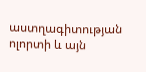աստղագիտության ոլորտի և այն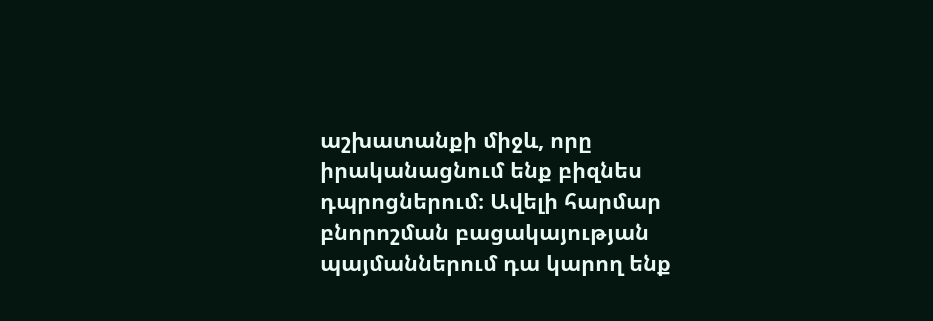աշխատանքի միջև, որը իրականացնում ենք բիզնես դպրոցներում։ Ավելի հարմար բնորոշման բացակայության պայմաններում դա կարող ենք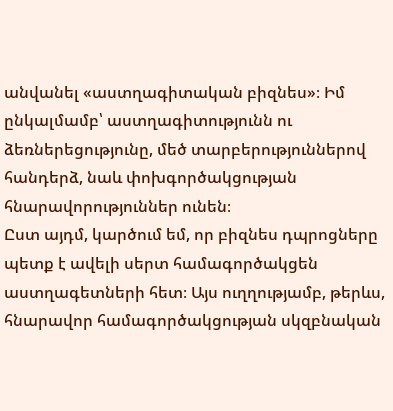անվանել «աստղագիտական բիզնես»։ Իմ ընկալմամբ՝ աստղագիտությունն ու ձեռներեցությունը, մեծ տարբերություններով հանդերձ, նաև փոխգործակցության հնարավորություններ ունեն։
Ըստ այդմ, կարծում եմ, որ բիզնես դպրոցները պետք է ավելի սերտ համագործակցեն աստղագետների հետ։ Այս ուղղությամբ, թերևս, հնարավոր համագործակցության սկզբնական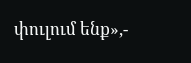փուլում ենք»,-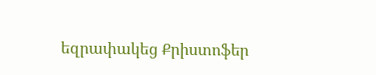եզրափակեց Քրիստոֆեր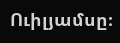Ուիլյամսը։